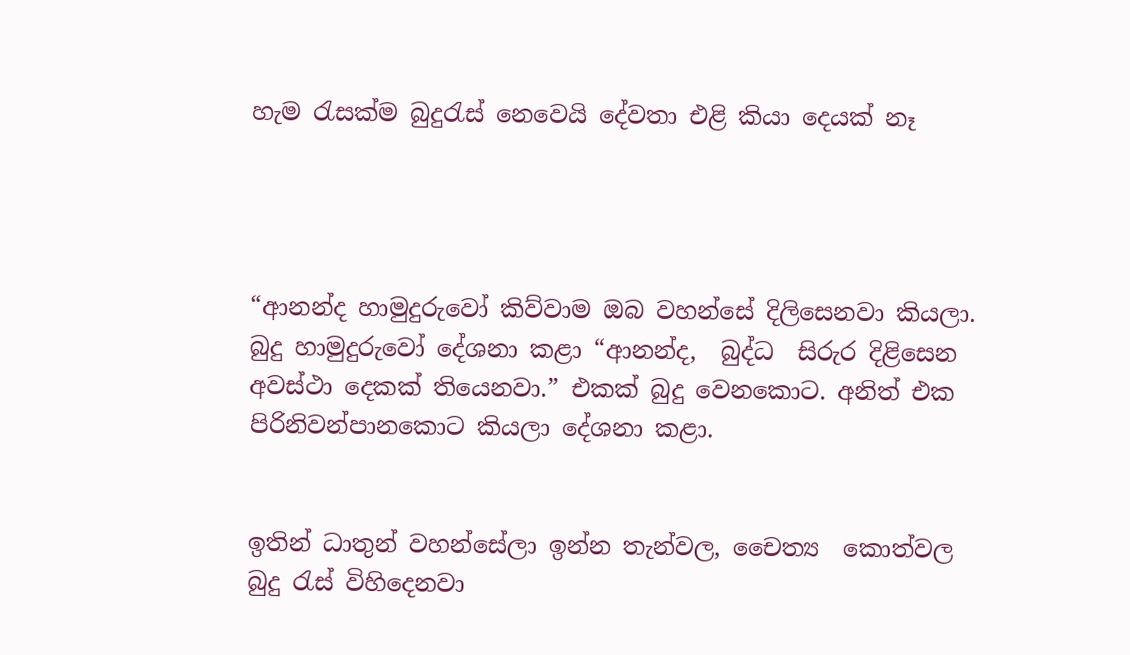හැම රැසක්ම බුදුරැස් නෙවෙයි දේවතා එළි කියා දෙයක් නෑ




“ආනන්ද හාමුදුරුවෝ කිව්වාම ඔබ වහන්සේ දිලිසෙනවා කියලා. බුදු හාමුදුරුවෝ දේශනා කළා “ආනන්ද,  බුද්ධ  සිරුර දිළිසෙන අවස්ථා දෙකක් තියෙනවා.” එකක් බුදු වෙනකොට. අනිත් එක පිරිනිවන්පානකොට කියලා දේශනා කළා.


ඉතින් ධාතුන් වහන්සේලා ඉන්න තැන්වල, චෛත්‍ය  කොත්වල බුදු රැස් විහිදෙනවා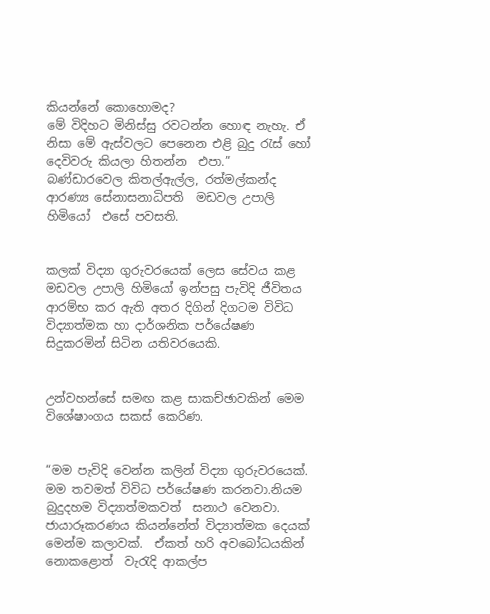කියන්නේ කොහොමද?
මේ විදිහට මිනිස්සු රවටන්න හොඳ නැහැ. ඒ නිසා මේ ඇස්වලට පෙනෙන එළි බුදු රැස් හෝ දෙවිවරු කියලා හිතන්න  එපා.”
බණ්ඩාරවෙල කිතල්ඇල්ල, රත්මල්කන්ද ආරණ්‍ය සේනාසනාධිපති  මඩවල උපාලි හිමියෝ  එසේ පවසති.


කලක් විද්‍යා ගුරුවරයෙක් ලෙස සේවය කළ මඩවල උපාලි හිමියෝ ඉන්පසු පැවිදි ජීවිතය ආරම්භ කර ඇති අතර දිගින් දිගටම විවිධ විද්‍යාත්මක හා දාර්ශනික පර්යේෂණ සිදුකරමින් සිටින යතිවරයෙකි.


උන්වහන්සේ සමඟ කළ සාකච්ඡාවකින් මෙම විශේෂාංගය සකස් කෙරිණ.


“මම පැවිදි වෙන්න කලින් විද්‍යා ගුරුවරයෙක්. මම තවමත් විවිධ පර්යේෂණ කරනවා.නියම බුදුදහම විද්‍යාත්මකවත්  සනාථ වෙනවා. ජායාරූකරණය කියන්නේත් විද්‍යාත්මක දෙයක් මෙන්ම කලාවක්.  ඒකත් හරි අවබෝධයකින් නොකළොත්  වැරැදි ආකල්ප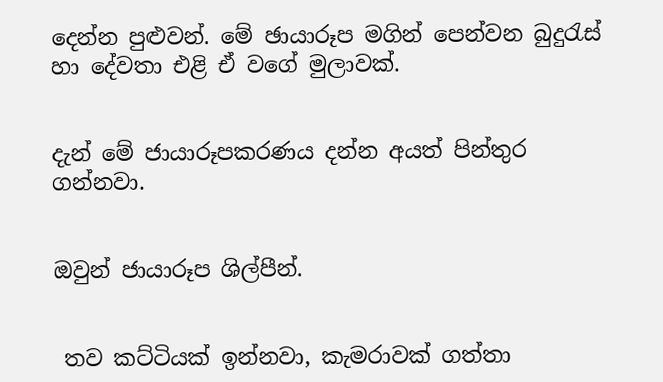දෙන්න පුළුවන්. මේ ඡායාරූප මගින් පෙන්වන බුදුරැස් හා දේවතා එළි ඒ වගේ මුලාවක්.


දැන් මේ ජායාරූපකරණය දන්න අයත් පින්තුර ගන්නවා.


ඔවුන් ජායාරූප ශිල්පීන්.


 තව කට්ටියක් ඉන්නවා, කැමරාවක් ගත්තා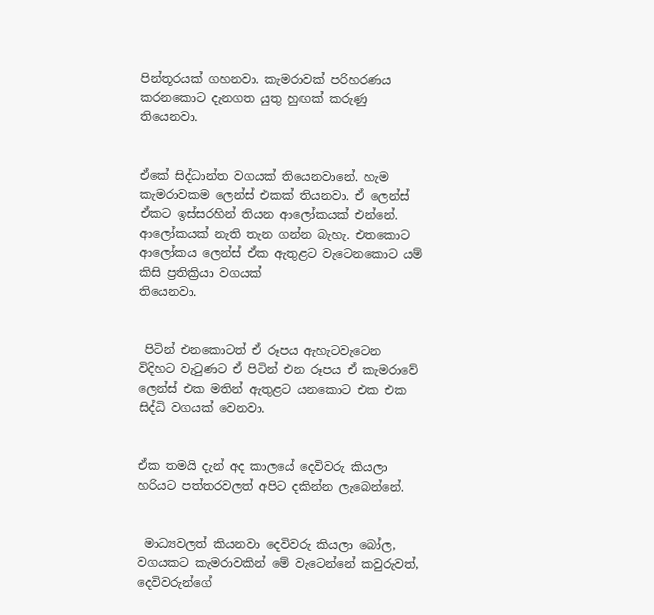පින්තූරයක් ගහනවා. කැමරාවක් පරිහරණය කරනකොට දැනගත යුතු හුඟක් කරුණු
තියෙනවා.


ඒකේ සිද්ධාන්ත වගයක් තියෙනවානේ. හැම කැමරාවකම ලෙන්ස් එකක් තියනවා. ඒ ලෙන්ස් ඒකට ඉස්සරහින් තියන ආලෝකයක් එන්නේ. ආලෝකයක් නැති තැන ගන්න බැහැ. එතකොට ආලෝකය ලෙන්ස් ඒක ඇතුළට වැටෙනකොට යම් කිසි ප්‍රතික්‍රියා වගයක්
තියෙනවා.


 පිටින් එනකොටත් ඒ රූපය ඇහැටවැටෙන  විදිහට වැටුණට ඒ පිටින් එන රූපය ඒ කැමරාවේ ලෙන්ස් එක මතින් ඇතුළට යනකොට එක එක සිද්ධි වගයක් වෙනවා.


ඒක තමයි දැන් අද කාලයේ දෙවිවරු කියලා හරියට පත්තරවලත් අපිට දකින්න ලැබෙන්නේ.


 මාධ්‍යවලත් කියනවා දෙවිවරු කියලා බෝල, වගයකට කැමරාවකින් මේ වැටෙන්නේ කවුරුවත්, දෙවිවරුන්ගේ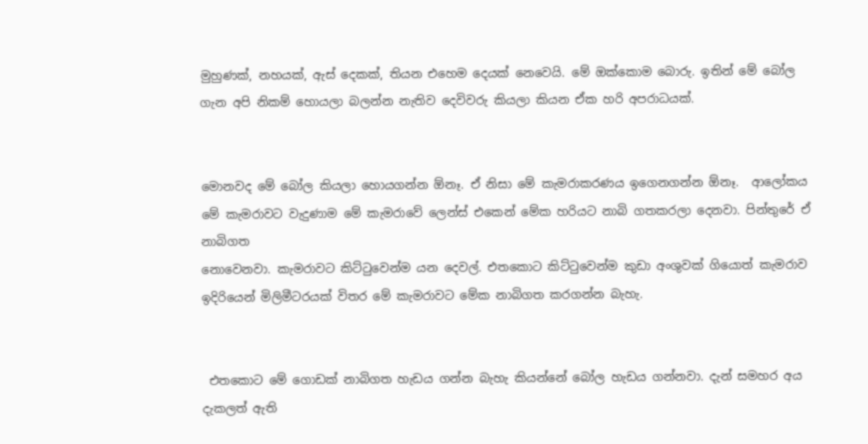මුහුණක්, නහයක්, ඇස් දෙකක්, තියන එහෙම දෙයක් නෙවෙයි. මේ ඔක්කොම බොරු. ඉතින් මේ බෝල ගැන අපි නිකම් හොයලා බලන්න නැතිව දෙවිවරු කියලා කියන ඒක හරි අපරාධයක්.


මොනවද මේ බෝල කියලා හොයගන්න ඕනෑ. ඒ නිසා මේ කැමරාකරණය ඉගෙනගන්න ඕනෑ.  ආලෝකය  මේ කැමරාවට වැදුණාම මේ කැමරාවේ ලෙන්ස් එකෙන් මේක හරියට නාබි ගතකරලා දෙනවා. පින්තුරේ ඒ නාබිගත
නොවෙනවා. කැමරාවට කිට්ටුවෙන්ම යන දෙවල්. එතකොට කිට්ටුවෙන්ම කුඩා අංශුවක් ගියොත් කැමරාව ඉදිරියෙන් මිලිමීටරයක් විතර මේ කැමරාවට මේක නාබිගත කරගන්න බැහැ.


 එතකොට මේ ගොඩක් නාබිගත හැඩය ගන්න බැහැ කියන්නේ බෝල හැඩය ගන්නවා. දැන් සමහර අය දැකලත් ඇති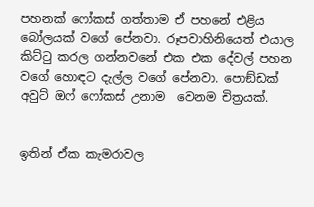පහනක් ෆෝකස් ගත්තාම ඒ පහනේ එළිය බෝලයක් වගේ පේනවා. රූපවාහිනියෙත් එයාල කිට්ටු කරල ගන්නවනේ එක එක දේවල් පහන වගේ හොඳට දැල්ල වගේ පේනවා. පොඞ්ඩක් අවුට් ඔෆ් ෆෝකස් උනාම  වෙනම චිත්‍රයක්.


ඉතින් ඒක කැමරාවල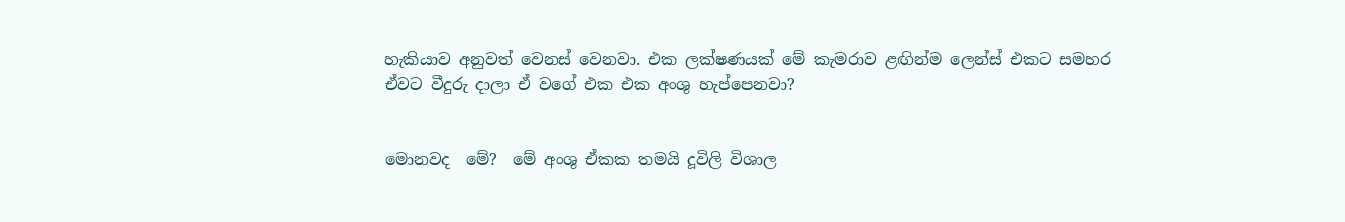හැකියාව අනුවත් වෙනස් වෙනවා. එක ලක්ෂණයක් මේ කැමරාව ළඟින්ම ලෙන්ස් එකට සමහර ඒවට වීදුරු දාලා ඒ වගේ එක එක අංශු හැප්පෙනවා?


මොනවද  මේ?  මේ අංශු ඒකක තමයි දූවිලි විශාල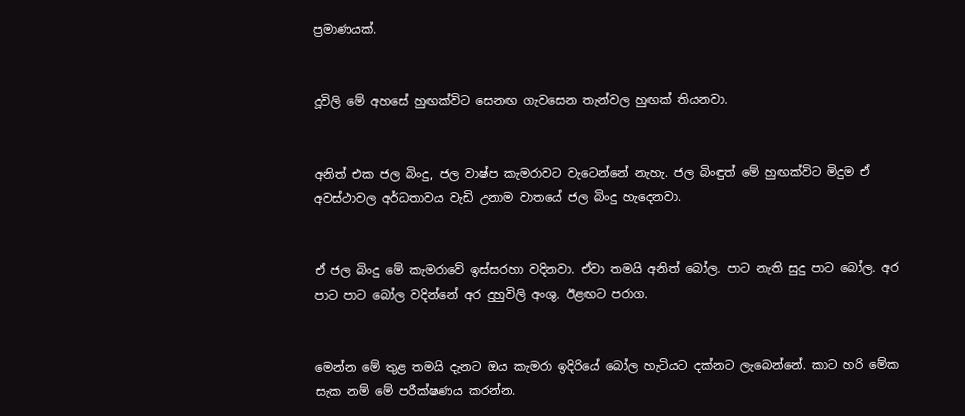ප්‍රමාණයක්.


දූවිලි මේ අහසේ හුඟක්විට සෙනඟ ගැවසෙන තැන්වල හුඟක් තියනවා.


අනිත් එක ජල බිංදු, ජල වාෂ්ප කැමරාවට වැටෙන්නේ නැහැ. ජල බිංඳුත් මේ හුඟක්විට මිදුම ඒ අවස්ථාවල අර්ධතාවය වැඩි උනාම වාතයේ ජල බිංදු හැදෙනවා.


ඒ ජල බිංදු මේ කැමරාවේ ඉස්සරහා වදිනවා. ඒවා තමයි අනිත් බෝල. පාට නැති සුදු පාට බෝල. අර පාට පාට බෝල වදින්නේ අර දුහුවිලි අංශු. ඊළඟට පරාග.


මෙන්න මේ තුළ තමයි දැනට ඔය කැමරා ඉදිරියේ බෝල හැටියට දක්නට ලැබෙන්නේ. කාට හරි මේක සැක නම් මේ පරීක්ෂණය කරන්න.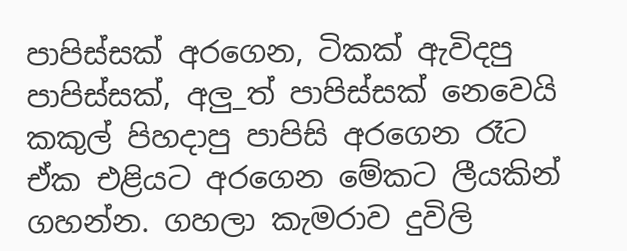පාපිස්සක් අරගෙන, ටිකක් ඇවිදපු පාපිස්සක්, අලු_ත් පාපිස්සක් නෙවෙයි කකුල් පිහදාපු පාපිසි අරගෙන රෑට  ඒක එළියට අරගෙන මේකට ලීයකින් ගහන්න. ගහලා කැමරාව දුවිලි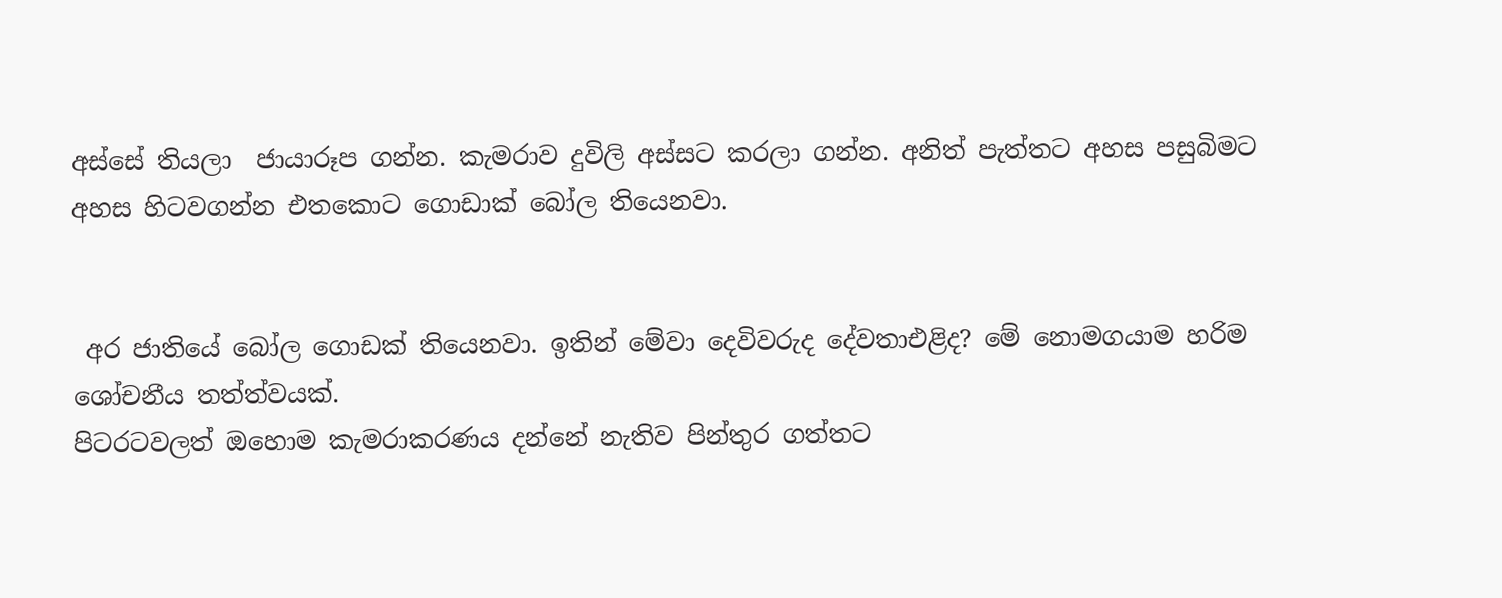අස්සේ තියලා  ජායාරූප ගන්න. කැමරාව දුවිලි අස්සට කරලා ගන්න. අනිත් පැත්තට අහස පසුබිමට අහස හිටවගන්න එතකොට ගොඩාක් බෝල තියෙනවා.


 අර ජාතියේ බෝල ගොඩක් තියෙනවා. ඉතින් මේවා දෙවිවරුද දේවතාඑළිද? මේ නොමගයාම හරිම ශෝචනීය තත්ත්වයක්.
පිටරටවලත් ඔහොම කැමරාකරණය දන්නේ නැතිව පින්තුර ගත්තට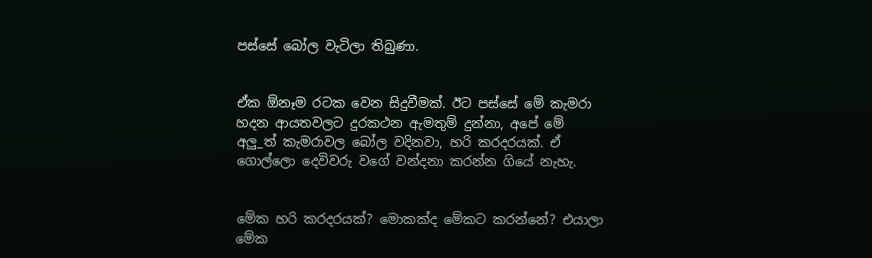පස්සේ බෝල වැටිලා තිබුණා.


ඒක ඕනෑම රටක වෙන සිදුවීමක්. ඊට පස්සේ මේ කැමරා හදන ආයතවලට දුරකථන ඇමතුම් දුන්නා, අපේ මේ අලු_ත් කැමරාවල බෝල වදිනවා, හරි කරදරයක්. ඒ ගොල්ලො දෙවිවරු වගේ වන්දනා කරන්න ගියේ නැහැ.


මේක හරි කරදරයක්? මොකක්ද මේකට කරන්නේ? එයාලා මේක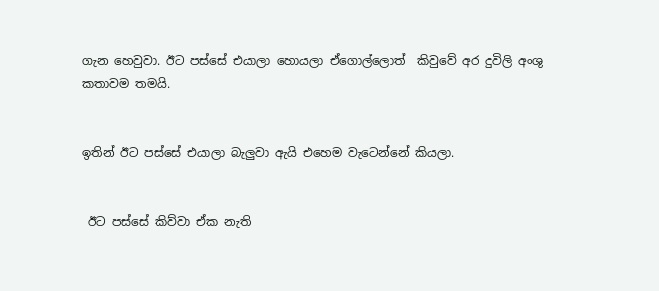ගැන හෙවුවා. ඊට පස්සේ එයාලා හොයලා ඒගොල්ලොත්  කිවුවේ අර දුවිලි අංශු කතාවම තමයි.


ඉතින් ඊට පස්සේ එයාලා බැලුවා ඇයි එහෙම වැටෙන්නේ කියලා.


 ඊට පස්සේ කිව්වා ඒක නැති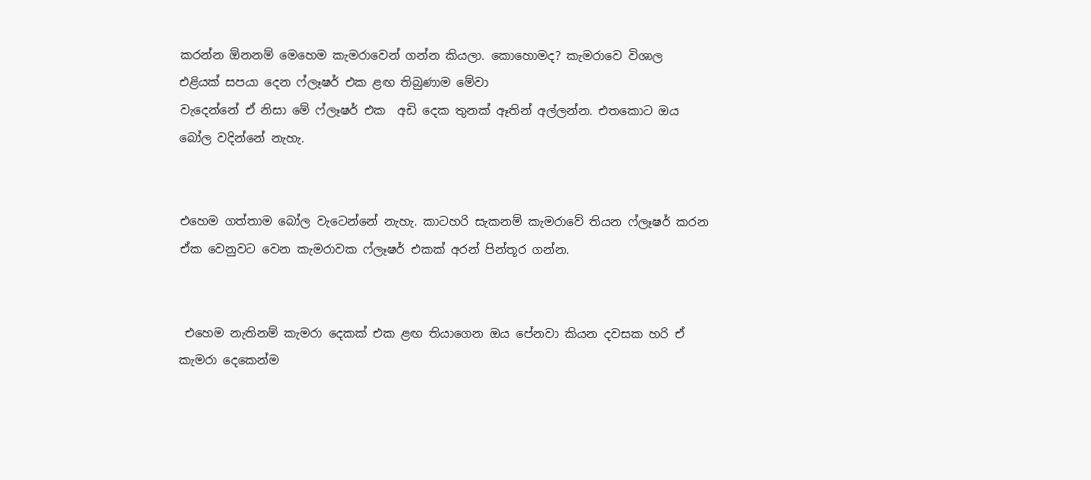කරන්න ඕනනම් මෙහෙම කැමරාවෙන් ගන්න කියලා. කොහොමද? කැමරාවෙ විශාල එළියක් සපයා දෙන ෆ්ලෑෂර් එක ළඟ තිබුණාම මේවා
වැදෙන්නේ ඒ නිසා මේ ෆ්ලෑෂර් එක  අඩි දෙක තුනක් ඈතින් අල්ලන්න. එතකොට ඔය බෝල වදින්නේ නැහැ.


එහෙම ගත්තාම බෝල වැටෙන්නේ නැහැ. කාටහරි සැකනම් කැමරාවේ තියන ෆ්ලෑෂර් කරන ඒක වෙනුවට වෙන කැමරාවක ෆ්ලෑෂර් එකක් අරන් පින්තූර ගන්න.


 එහෙම නැතිනම් කැමරා දෙකක් එක ළඟ තියාගෙන ඔය පේනවා කියන දවසක හරි ඒ කැමරා දෙකෙන්ම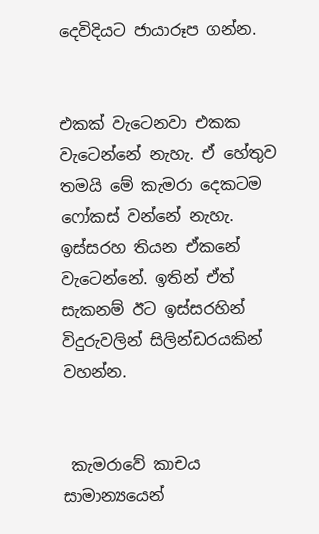දෙවිදියට ජායාරූප ගන්න.


එකක් වැටෙනවා එකක වැටෙන්නේ නැහැ. ඒ හේතුව තමයි මේ කැමරා දෙකටම ෆෝකස් වන්නේ නැහැ. ඉස්සරහ තියන ඒකනේ
වැටෙන්නේ. ඉතින් ඒත් සැකනම් ඊට ඉස්සරහින් විදුරුවලින් සිලින්ඩරයකින් වහන්න.


 කැමරාවේ කාචය සාමාන්‍යයෙන්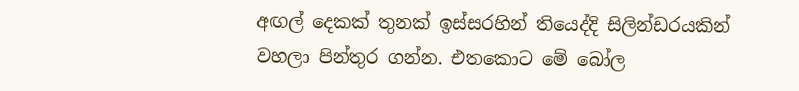අඟල් දෙකක් තුනක් ඉස්සරහින් තියෙද්දි සිලින්ඩරයකින් වහලා පින්තුර ගන්න. එතකොට මේ බෝල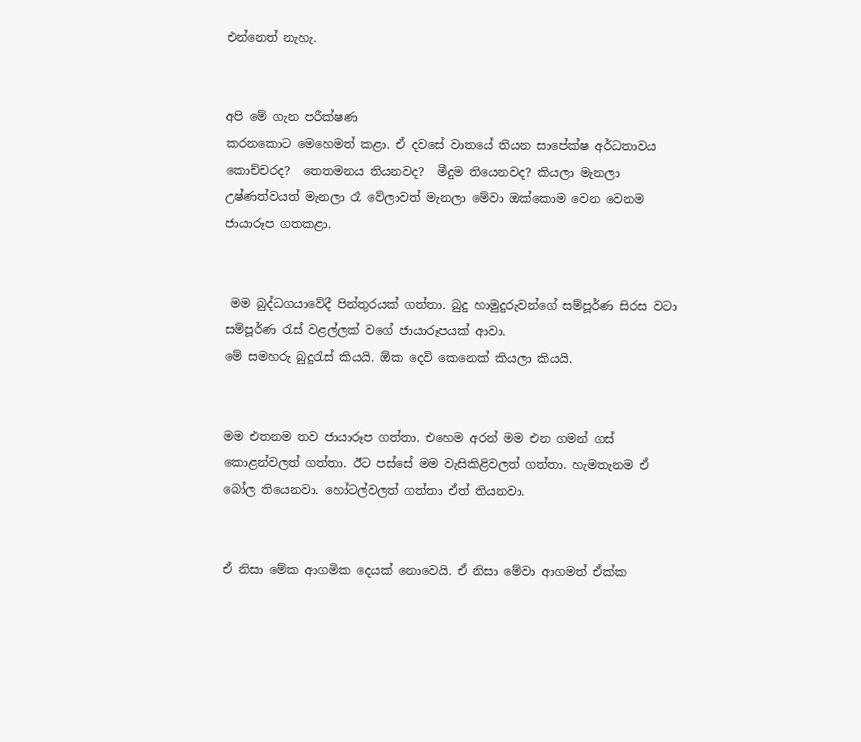එන්නෙත් නැහැ.


අපි මේ ගැන පරීක්ෂණ
කරනකොට මෙහෙමත් කළා. ඒ දවසේ වාතයේ තියන සාපේක්ෂ අර්ධතාවය කොච්චරද?  තෙතමනය තියනවද?  මීදුම තියෙනවද? කියලා මැනලා උෂ්ණත්වයත් මැනලා රෑ වේලාවත් මැනලා මේවා ඔක්කොම වෙන වෙනම ජායාරූප ගතකළා.


 මම බුද්ධගයාවේදී පින්තුරයක් ගත්තා. බුදු හාමුදුරුවන්ගේ සම්පූර්ණ සිරස වටා සම්පූර්ණ රැස් වළල්ලක් වගේ ජායාරූපයක් ආවා.
මේ සමහරු බුදුරැස් කියයි. ඕක දෙවි කෙනෙක් කියලා කියයි.


මම එතනම තව ජායාරූප ගත්තා. එහෙම අරන් මම එන ගමන් ගස් කොළන්වලත් ගත්තා. ඊට පස්සේ මම වැසිකිළිවලත් ගත්තා. හැමතැනම ඒ බෝල තියෙනවා. හෝටල්වලත් ගත්තා ඒත් තියනවා.


ඒ නිසා මේක ආගමික දෙයක් නොවෙයි. ඒ නිසා මේවා ආගමත් ඒක්ක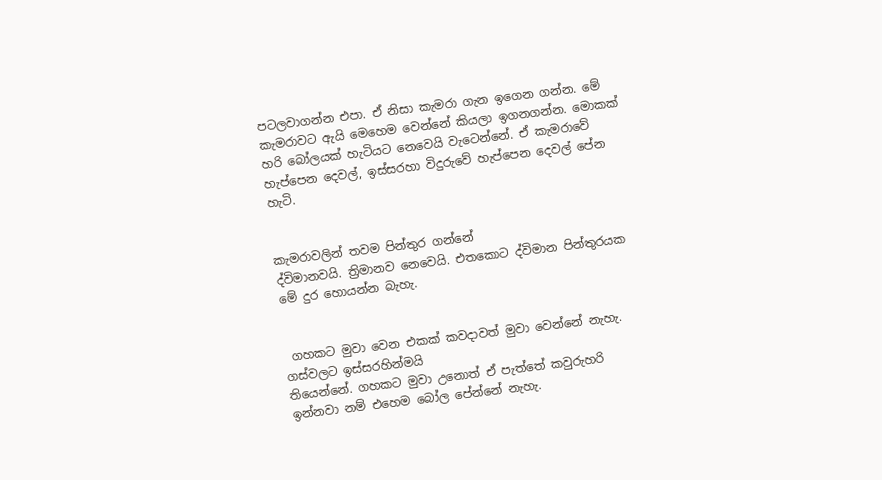පටලවාගන්න එපා. ඒ නිසා කැමරා ගැන ඉගෙන ගන්න. මේ කැමරාවට ඇයි මෙහෙම වෙන්නේ කියලා ඉගනගන්න. මොකක් හරි බෝලයක් හැටියට නෙවෙයි වැටෙන්නේ. ඒ කැමරාවේ හැප්පෙන දෙවල්, ඉස්සරහා විදුරුවේ හැප්පෙන දෙවල් පේන හැටි.


කැමරාවලින් තවම පින්තුර ගන්නේ
ද්විමානවයි. ත්‍රිමානව නෙවෙයි. එතකොට ද්විමාන පින්තුරයක මේ දුර හොයන්න බැහැ.


 ගහකට මුවා වෙන එකක් කවදාවත් මුවා වෙන්නේ නැහැ. ගස්වලට ඉස්සරහින්මයි
තියෙන්නේ. ගහකට මුවා උනොත් ඒ පැත්තේ කවුරුහරි ඉන්නවා නම් එහෙම බෝල පේන්නේ නැහැ.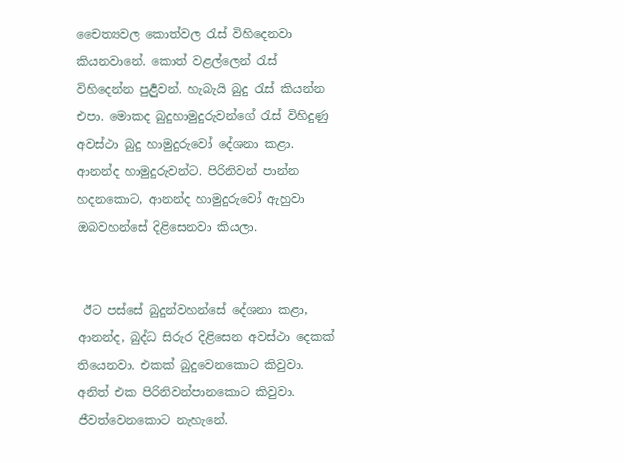චෛත්‍යවල කොත්වල රැස් විහිදෙනවා කියනවානේ. කොත් වළල්ලෙන් රැස් විහිදෙන්න පුර්‍ළුවන්. හැබැයි බුදු රැස් කියන්න එපා. මොකද බුදුහාමුදුරුවන්ගේ රැස් විහිදුණු අවස්ථා බුදු හාමුදුරුවෝ දේශනා කළා. ආනන්ද හාමුදුරුවන්ට. පිරිනිවන් පාන්න හදනකොට, ආනන්ද හාමුදුරුවෝ ඇහුවා ඔබවහන්සේ දිළිසෙනවා කියලා.


 ඊට පස්සේ බුදුන්වහන්සේ දේශනා කළා, ආනන්ද, බුද්ධ සිරුර දිළිසෙන අවස්ථා දෙකක් තියෙනවා. එකක් බුදුවෙනකොට කිවුවා. අනිත් එක පිරිනිවන්පානකොට කිවුවා. ජීවත්වෙනකොට නැහැනේ.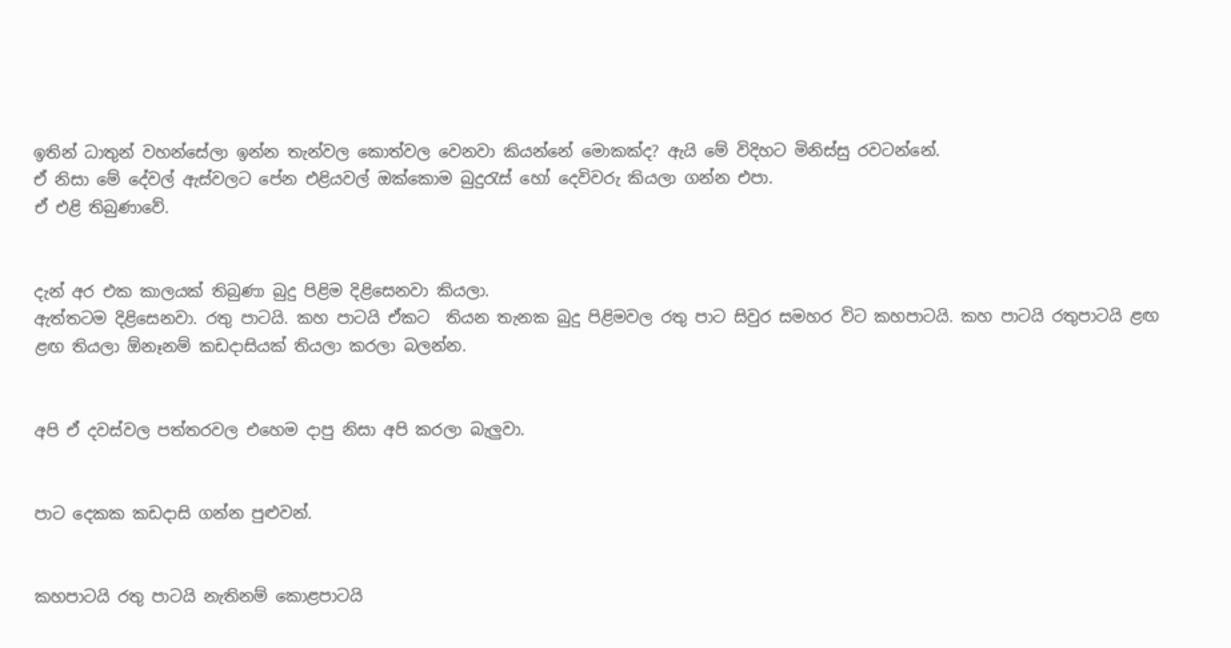ඉතින් ධාතුන් වහන්සේලා ඉන්න තැන්වල කොත්වල වෙනවා කියන්නේ මොකක්ද? ඇයි මේ විදිහට මිනිස්සු රවටන්නේ.
ඒ නිසා මේ දේවල් ඇස්වලට පේන එළියවල් ඔක්කොම බුදුරැස් හෝ දෙවිවරු කියලා ගන්න එපා.
ඒ එළි තිබුණාවේ.


දැන් අර එක කාලයක් තිබුණා බුදු පිළිම දිළිසෙනවා කියලා.
ඇත්තටම දිළිසෙනවා. රතු පාටයි. කහ පාටයි ඒකට  තියන තැනක බුදු පිළිමවල රතු පාට සිවුර සමහර විට කහපාටයි. කහ පාටයි රතුපාටයි ළඟ ළඟ තියලා ඕනෑනම් කඩදාසියක් තියලා කරලා බලන්න.


අපි ඒ දවස්වල පත්තරවල එහෙම දාපු නිසා අපි කරලා බැලුවා.


පාට දෙකක කඩදාසි ගන්න පුළුවන්.


කහපාටයි රතු පාටයි නැතිනම් කොළපාටයි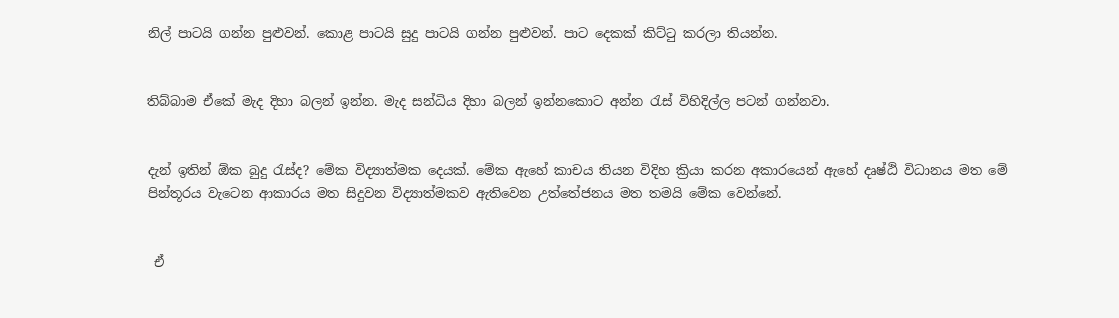නිල් පාටයි ගන්න පුළුවන්. කොළ පාටයි සුදු පාටයි ගන්න පුළුවන්. පාට දෙකක් කිට්ටු කරලා තියන්න.


තිබ්බාම ඒකේ මැද දිහා බලන් ඉන්න. මැද සන්ධිය දිහා බලන් ඉන්නකොට අන්න රැස් විහිදිල්ල පටන් ගන්නවා.


දැන් ඉතින් ඕක බුදු රැස්ද? මේක විද්‍යාත්මක දෙයක්. මේක ඇහේ කාචය තියන විදිහ ක්‍රියා කරන අකාරයෙන් ඇහේ දෘෂ්ඨි විධානය මත මේ පින්තූරය වැටෙන ආකාරය මත සිදුවන විද්‍යාත්මකව ඇතිවෙන උත්තේජනය මත තමයි මේක වෙන්නේ.


 ඒ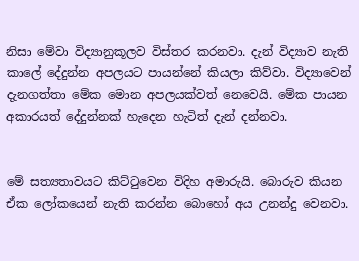නිසා මේවා විද්‍යානුකූලව විස්තර කරනවා. දැන් විද්‍යාව නැති කාලේ දේදුන්න අපලයට පායන්නේ කියලා කිව්වා. විද්‍යාවෙන් දැනගත්තා මේක මොන අපලයක්වත් නෙවෙයි. මේක පායන අකාරයත් දේදුන්නක් හැදෙන හැටිත් දැන් දන්නවා.


මේ සත්‍යතාවයට කිට්ටුවෙන විදිහ අමාරුයි. බොරුව කියන ඒක ලෝකයෙන් නැති කරන්න බොහෝ අය උනන්දු වෙනවා.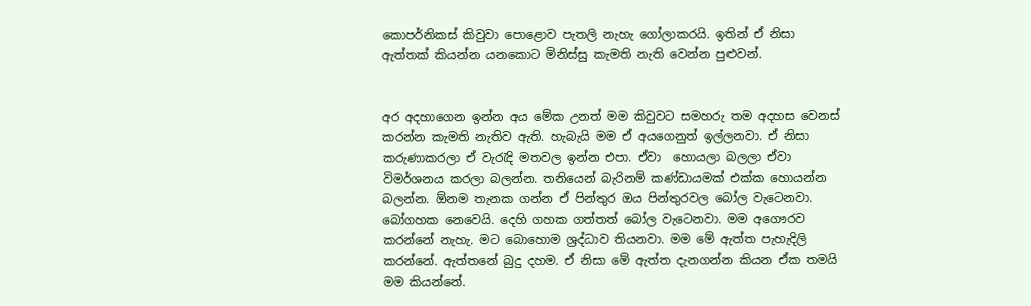කොපර්නිකස් කිවුවා පොළොව පැතලි නැහැ ගෝලාකරයි. ඉතින් ඒ නිසා ඇත්තක් කියන්න යනකොට මිනිස්සු කැමති නැති වෙන්න පුළුවන්.


අර අදහාගෙන ඉන්න අය මේක උනත් මම කිවුවට සමහරු තම අදහස වෙනස් කරන්න කැමති නැතිව ඇති. හැබැයි මම ඒ අයගෙනුත් ඉල්ලනවා. ඒ නිසා කරුණාකරලා ඒ වැරැදි මතවල ඉන්න එපා. ඒවා  හොයලා බලලා ඒවා විමර්ශනය කරලා බලන්න. තනියෙන් බැරිනම් කණ්ඩායමක් එක්ක හොයන්න  බලන්න. ඕනම තැනක ගන්න ඒ පින්තුර ඔය පින්තුරවල බෝල වැටෙනවා. බෝගහක නෙවෙයි. දෙහි ගහක ගත්තත් බෝල වැටෙනවා. මම අගෞරව කරන්නේ නැහැ. මට බොහොම ශ්‍රද්ධාව තියනවා. මම මේ ඇත්ත පැහැදිලි කරන්නේ. ඇත්තනේ බුදු දහම. ඒ නිසා මේ ඇත්ත දැනගන්න කියන ඒක තමයි මම කියන්නේ.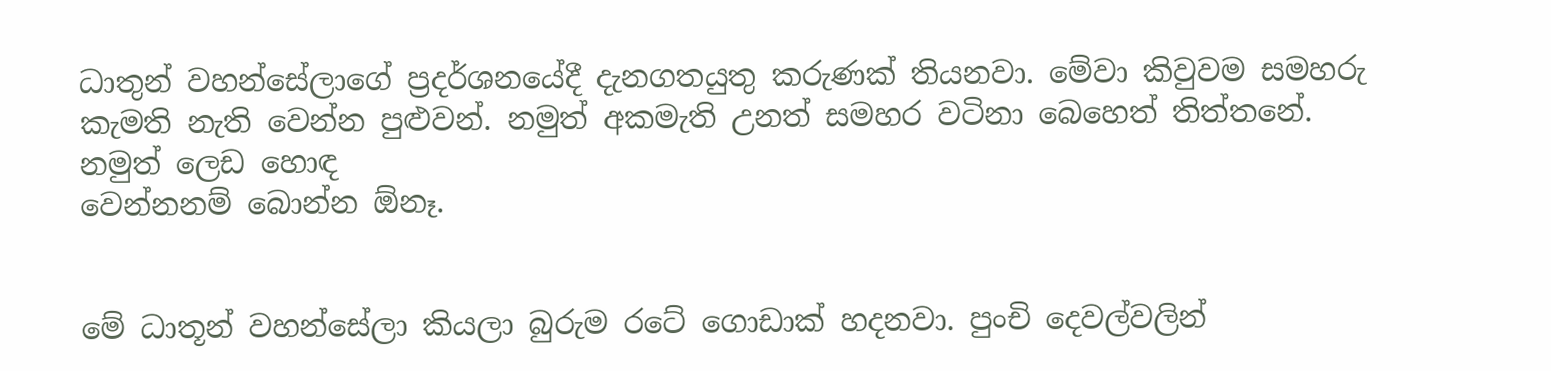ධාතුන් වහන්සේලාගේ ප්‍රදර්ශනයේදී දැනගතයුතු කරුණක් තියනවා. මේවා කිවුවම සමහරු කැමති නැති වෙන්න පුළුවන්. නමුත් අකමැති උනත් සමහර වටිනා බෙහෙත් තිත්තනේ. නමුත් ලෙඩ හොඳ
වෙන්නනම් බොන්න ඕනෑ.


මේ ධාතූන් වහන්සේලා කියලා බුරුම රටේ ගොඩාක් හදනවා. පුංචි දෙවල්වලින්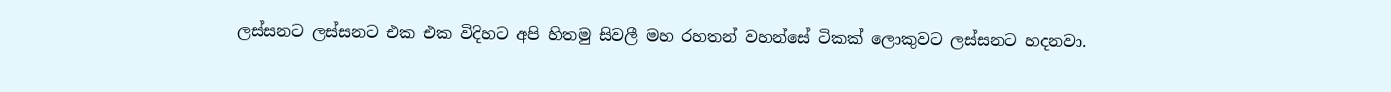ලස්සනට ලස්සනට එක එක විදිහට අපි හිතමු සිවලී මහ රහතන් වහන්සේ ටිකක් ලොකුවට ලස්සනට හදනවා.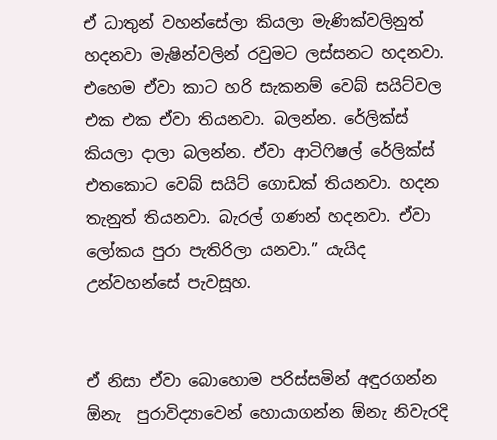ඒ ධාතුන් වහන්සේලා කියලා මැණික්වලිනුත් හදනවා මැෂින්වලින් රවුමට ලස්සනට හදනවා. එහෙම ඒවා කාට හරි සැකනම් වෙබ් සයිට්වල එක එක ඒවා තියනවා. බලන්න. රේලික්ස් කියලා දාලා බලන්න. ඒවා ආටිෆිෂල් රේලික්ස් එතකොට වෙබ් සයිට් ගොඩක් තියනවා. හදන තැනුත් තියනවා. බැරල් ගණන් හදනවා. ඒවා ලෝකය පුරා පැතිරිලා යනවා.” යැයිද
උන්වහන්සේ පැවසූහ.


ඒ නිසා ඒවා බොහොම පරිස්සමින් අඳුරගන්න ඕනැ  පුරාවිද්‍යාවෙන් හොයාගන්න ඕනැ නිවැරදි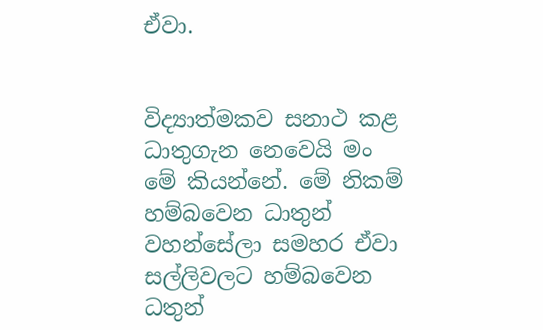ඒවා.


විද්‍යාත්මකව සනාථ කළ ධාතුගැන නෙවෙයි මං මේ කියන්නේ. මේ නිකම් හම්බවෙන ධාතුන් වහන්සේලා සමහර ඒවා සල්ලිවලට හම්බවෙන ධතුන්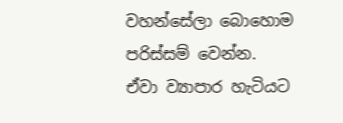වහන්සේලා බොහොම පරිස්සම් වෙන්න. ඒවා ව්‍යාපාර හැටියට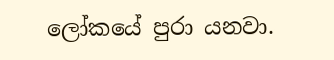ලෝකයේ පුරා යනවා.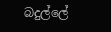බදුල්ලේ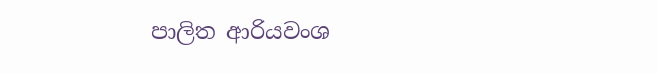පාලිත ආරියවංශ